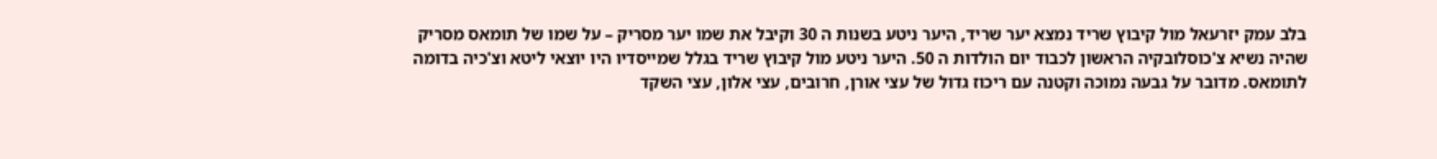בלב עמק יזרעאל מול קיבוץ שריד נמצא יער שריד, היער ניטע בשנות ה 30 וקיבל את שמו יער מסריק – על שמו של תומאס מסריק שהיה נשיא צ'כוסלובקיה הראשון לכבוד יום הולדות ה 50. היער ניטע מול קיבוץ שריד בגלל שמייסדיו היו יוצאי ליטא וצ'כיה בדומה לתומאס. מדובר על גבעה נמוכה וקטנה עם ריכוז גדול של עצי אורן, חרובים, עצי אלון, עצי השקד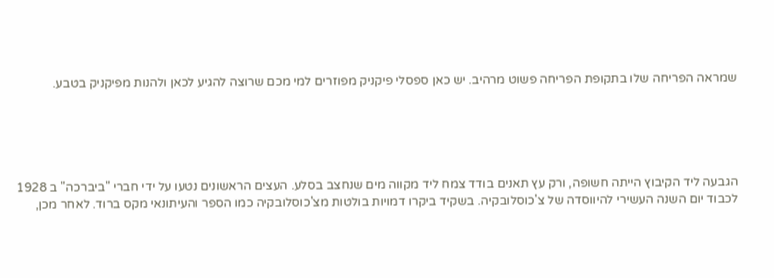שמראה הפריחה שלו בתקופת הפריחה פשוט מרהיב. יש כאן ספסלי פיקניק מפוזרים למי מכם שרוצה להגיע לכאן ולהנות מפיקניק בטבע.





הגבעה ליד הקיבוץ הייתה חשופה, ורק עץ תאנים בודד צמח ליד מקווה מים שנחצב בסלע. העצים הראשונים נטעו על ידי חברי "ביברכה" ב 1928 לכבוד יום השנה העשירי להיווסדה של צ'כוסלובקיה. בשקיד ביקרו דמויות בולטות מצ'כוסלובקיה כמו הספר והעיתונאי מקס ברוד. לאחר מכן,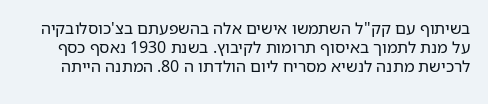בשיתוף עם קק"ל השתמשו אישים אלה בהשפעתם בצ'כוסלובקיה על מנת לתמוך באיסוף תרומות לקיבוץ. בשנת 1930 נאסף כסף לרכישת מתנה לנשיא מסריח ליום הולדתו ה 80. המתנה הייתה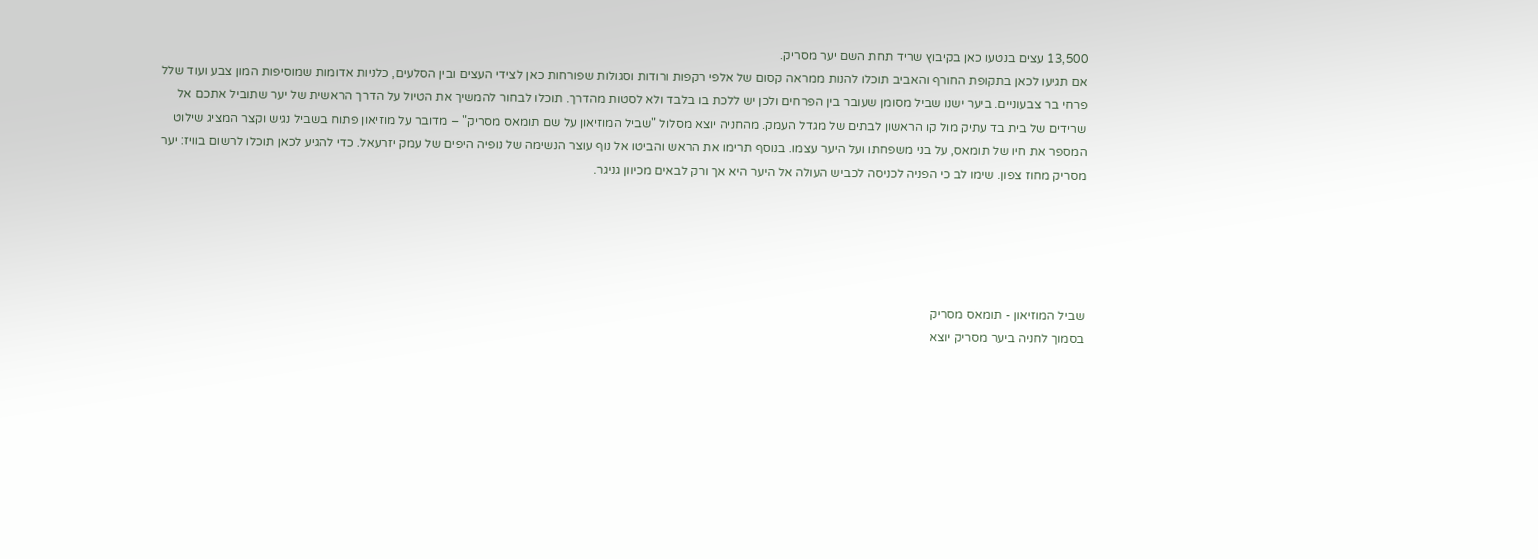13,500 עצים בנטעו כאן בקיבוץ שריד תחת השם יער מסריק.
אם תגיעו לכאן בתקופת החורף והאביב תוכלו להנות ממראה קסום של אלפי רקפות ורודות וסגולות שפורחות כאן לצידי העצים ובין הסלעים, כלניות אדומות שמוסיפות המון צבע ועוד שלל פרחי בר צבעוניים. ביער ישנו שביל מסומן שעובר בין הפרחים ולכן יש ללכת בו בלבד ולא לסטות מהדרך. תוכלו לבחור להמשיך את הטיול על הדרך הראשית של יער שתוביל אתכם אל שרידים של בית בד עתיק מול קו הראשון לבתים של מגדל העמק. מהחניה יוצא מסלול "שביל המוזיאון על שם תומאס מסריק" – מדובר על מוזיאון פתוח בשביל נגיש וקצר המציג שילוט המספר את חיו של תומאס, על בני משפחתו ועל היער עצמו. בנוסף תרימו את הראש והביטו אל נוף עוצר הנשימה של נופיה היפים של עמק יזרעאל. כדי להגיע לכאן תוכלו לרשום בוויז: יער מסריק מחוז צפון. שימו לב כי הפניה לכניסה לכביש העולה אל היער היא אך ורק לבאים מכיוון גניגר.





שביל המוזיאון - תומאס מסריק
בסמוך לחניה ביער מסריק יוצא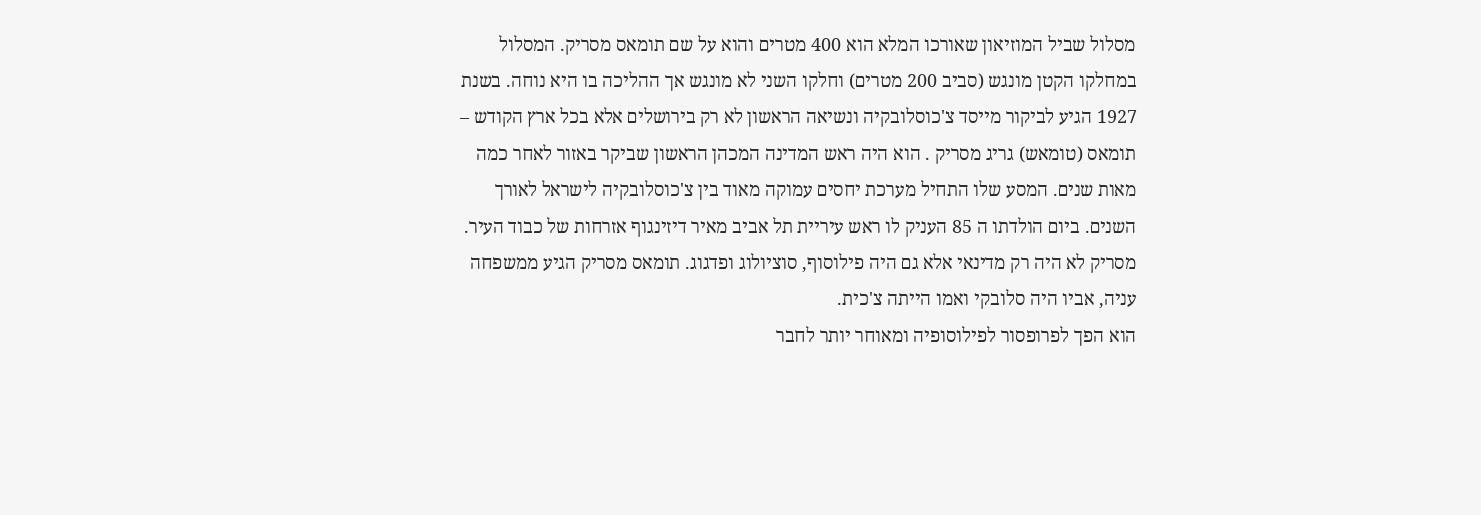מסלול שביל המוזיאון שאורכו המלא הוא 400 מטרים והוא על שם תומאס מסריק. המסלול במחלקו הקטן מונגש (סביב 200 מטרים) וחלקו השני לא מונגש אך ההליכה בו היא נוחה. בשנת 1927 הגיע לביקור מייסד צ'כוסלובקיה ונשיאה הראשון לא רק בירושלים אלא בכל ארץ הקודש – תומאס (טומאש) גריג מסריק . הוא היה ראש המדינה המכהן הראשון שביקר באזור לאחר כמה מאות שנים. המסע שלו התחיל מערכת יחסים עמוקה מאוד בין צ'כוסלובקיה לישראל לאורך השנים. ביום הולדתו ה 85 העניק לו ראש עיריית תל אביב מאיר דיזינגוף אזרחות של כבוד העיר. מסריק לא היה רק מדינאי אלא גם היה פילוסוף, סוציולוג ופדגוג. תומאס מסריק הגיע ממשפחה עניה, אביו היה סלובקי ואמו הייתה צ'כית.
הוא הפך לפרופסור לפילוסופיה ומאוחר יותר לחבר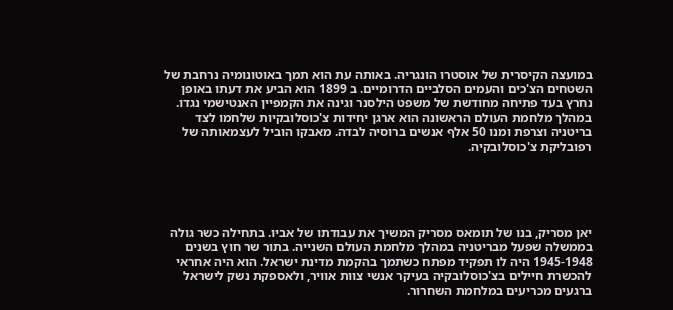במועצה הקיסרית של אוסטרו הונגריה. באותה עת הוא תמך באוטונומיה נרחבת של השטחים הצ'כים והעמים הסלביים הדרומיים. ב 1899 הוא הביע את דעתו באופן נחרץ בעד פתיחה מחודשת של משפט הילסנר וגינה את הקמפיין האנטישמי נגדו. במהלך מלחמת העולם הראשונה הוא ארגן יחידות צ'כוסלובקיות שלחמו לצד בריטניה וצרפת ומנו 50 אלף אנשים ברוסיה לבדה. מאבקו הוביל לעצמאותה של רפובליקת צ'כוסלובקיה.





יאן מסריק, בנו של תומאס מסריק המשיך את עבודתו של אביו. בתחילה כשר גולה בממשלה שפעל מבריטניה במהלך מלחמת העולם השנייה. בתור שר חוץ בשנים 1945-1948 היה לו תפקיד מפתח כשתמך בהקמת מדינת ישראל. הוא היה אחראי להכשרת חיילים בצ'כוסלובקיה בעיקר אנשי צוות אוויר, ולאספקת נשק לישראל ברגעים מכריעים במלחמת השחרור.